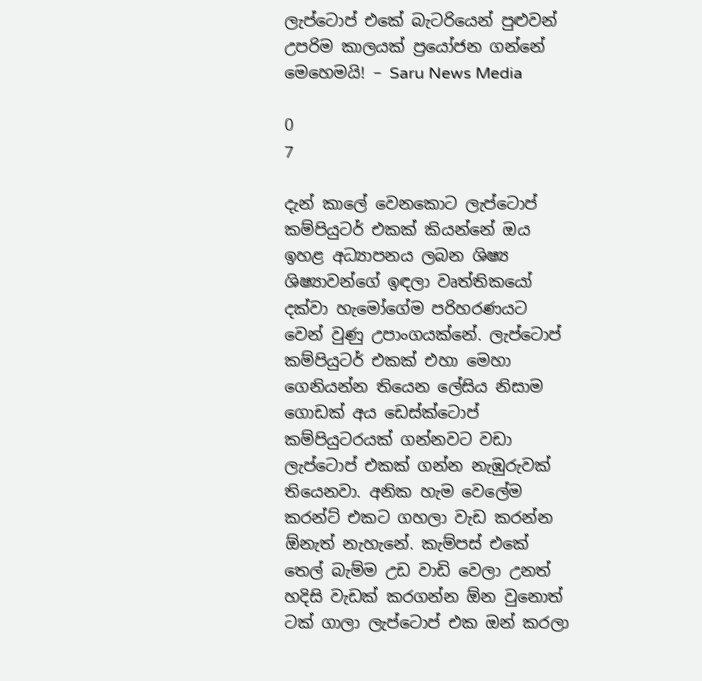ලැප්ටොප් එකේ බැටරියෙන් පුළුවන් උපරිම කාලයක් ප්‍රයෝජන ගන්නේ මෙහෙමයි! – Saru News Media

0
7

දැන් කාලේ වෙනකොට ලැප්ටොප් කම්පියුටර් එකක් කියන්නේ ඔය ඉහළ අධ්‍යාපනය ලබන ශිෂ්‍ය ශිෂ්‍යාවන්ගේ ඉඳලා වෘත්තිකයෝ දක්වා හැමෝගේම පරිහරණයට වෙන් වුණු උපාංගයක්නේ. ලැප්ටොප් කම්පියුටර් එකක් එහා මෙහා ගෙනියන්න තියෙන ලේසිය නිසාම ගොඩක් අය ඩෙස්ක්ටොප් කම්පියුටරයක් ගන්නවට වඩා ලැප්ටොප් එකක් ගන්න නැඹුරුවක් තියෙනවා. අනික හැම වෙලේම කරන්ට් එකට ගහලා වැඩ කරන්න ඕනැත් නැහැනේ. කැම්පස් එකේ තෙල් බැම්ම උඩ වාඩි වෙලා උනත් හදිසි වැඩක් කරගන්න ඕන වුනොත් ටක් ගාලා ලැප්ටොප් එක ඔන් කරලා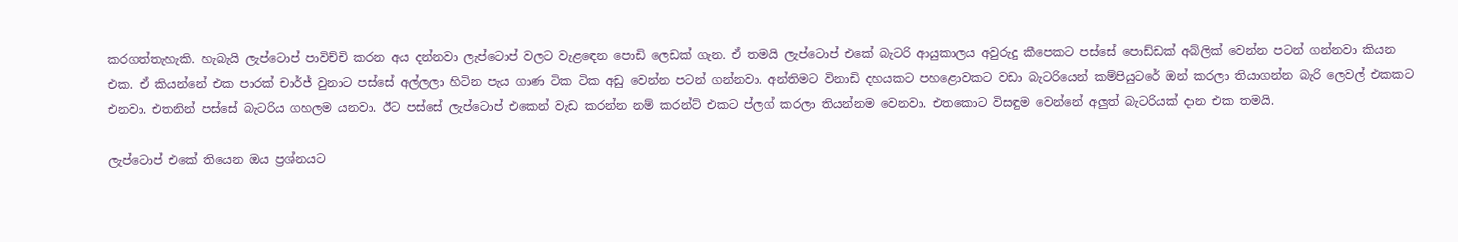කරගත්තැහැකි. හැබැයි ලැප්ටොප් පාවිච්චි කරන අය දන්නවා ලැප්ටොප් වලට වැළඳෙන පොඩි ලෙඩක් ගැන. ඒ තමයි ලැප්ටොප් එකේ බැටරි ආයුකාලය අවුරුදු කීපෙකට පස්සේ පොඩ්ඩක් අබ්ලික් වෙන්න පටන් ගන්නවා කියන එක. ඒ කියන්නේ එක පාරක් චාර්ජ් වුනාට පස්සේ අල්ලලා හිටින පැය ගාණ ටික ටික අඩු වෙන්න පටන් ගන්නවා. අන්තිමට විනාඩි දහයකට පහළොවකට වඩා බැටරියෙන් කම්පියුටරේ ඔන් කරලා තියාගන්න බැරි ලෙවල් එකකට එනවා. එතනින් පස්සේ බැටරිය ගහලම යනවා. ඊට පස්සේ ලැප්ටොප් එකෙන් වැඩ කරන්න නම් කරන්ට් එකට ප්ලග් කරලා තියන්නම වෙනවා. එතකොට විසඳුම වෙන්නේ අලුත් බැටරියක් දාන එක තමයි.

ලැප්ටොප් එකේ තියෙන ඔය ප්‍රශ්නයට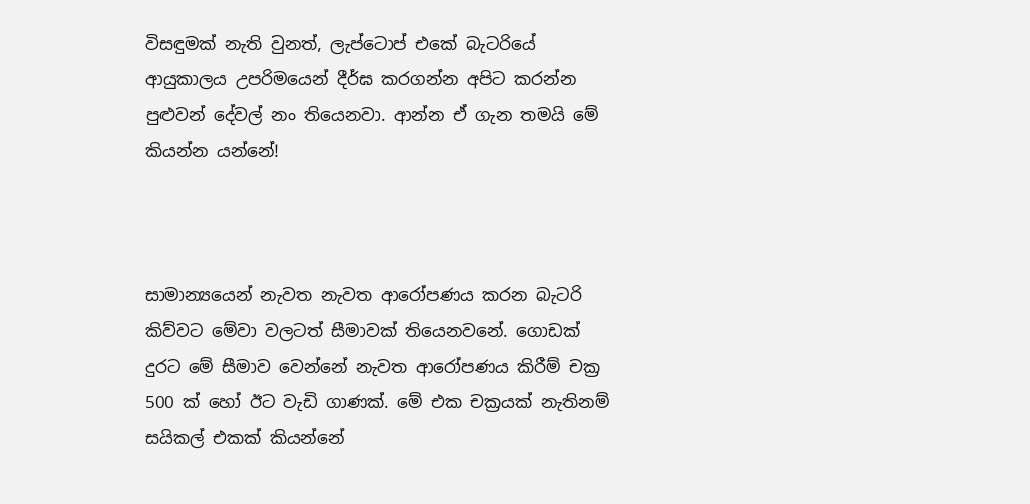විසඳුමක් නැති වුනත්, ලැප්ටොප් එකේ බැටරියේ ආයුකාලය උපරිමයෙන් දීර්ඝ කරගන්න අපිට කරන්න පුළුවන් දේවල් නං තියෙනවා. ආන්න ඒ ගැන තමයි මේ කියන්න යන්නේ!



සාමාන්‍යයෙන් නැවත නැවත ආරෝපණය කරන බැටරි කිව්වට මේවා වලටත් සීමාවක් තියෙනවනේ. ගොඩක් දුරට මේ සීමාව වෙන්නේ නැවත ආරෝපණය කිරීම් චක්‍ර 500 ක් හෝ ඊට වැඩි ගාණක්. මේ එක චක්‍රයක් නැතිනම් සයිකල් එකක් කියන්නේ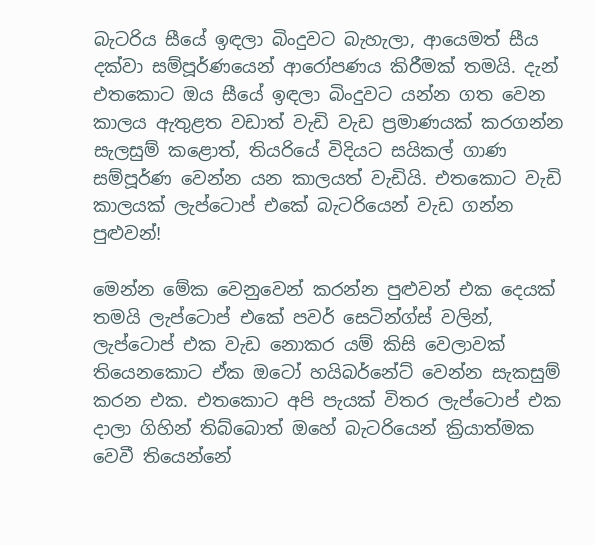බැටරිය සීයේ ඉඳලා බිංදුවට බැහැලා, ආයෙමත් සීය දක්වා සම්පූර්ණයෙන් ආරෝපණය කිරීමක් තමයි. දැන් එතකොට ඔය සීයේ ඉඳලා බිංදුවට යන්න ගත වෙන කාලය ඇතුළත වඩාත් වැඩි වැඩ ප්‍රමාණයක් කරගන්න සැලසුම් කළොත්, තියරියේ විදියට සයිකල් ගාණ සම්පූර්ණ වෙන්න යන කාලයත් වැඩියි. එතකොට වැඩි කාලයක් ලැප්ටොප් එකේ බැටරියෙන් වැඩ ගන්න පුළුවන්!

මෙන්න මේක වෙනුවෙන් කරන්න පුළුවන් එක දෙයක් තමයි ලැප්ටොප් එකේ පවර් සෙටින්ග්ස් වලින්, ලැප්ටොප් එක වැඩ නොකර යම් කිසි වෙලාවක් තියෙනකොට ඒක ඔටෝ හයිබර්නේට් වෙන්න සැකසුම් කරන එක. එතකොට අපි පැයක් විතර ලැප්ටොප් එක දාලා ගිහින් තිබ්බොත් ඔහේ බැටරියෙන් ක්‍රියාත්මක වෙවී තියෙන්නේ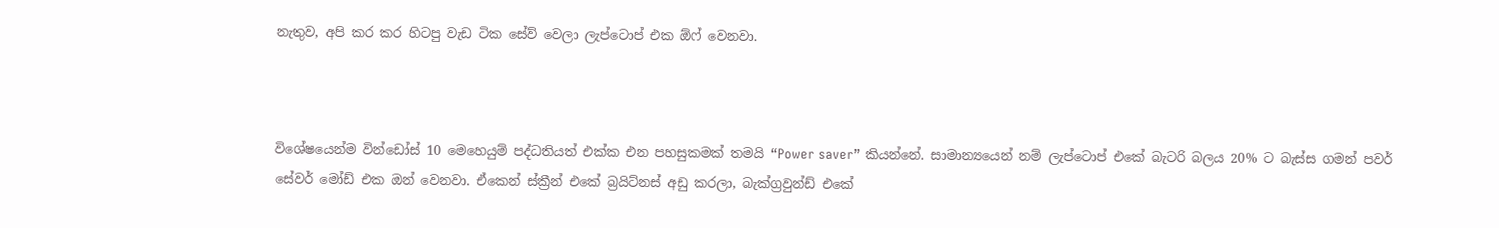නැතුව, අපි කර කර හිටපු වැඩ ටික සේව් වෙලා ලැප්ටොප් එක ඕෆ් වෙනවා.



විශේෂයෙන්ම වින්ඩෝස් 10 මෙහෙයුම් පද්ධතියත් එක්ක එන පහසුකමක් තමයි “Power saver” කියන්නේ. සාමාන්‍යයෙන් නම් ලැප්ටොප් එකේ බැටරි බලය 20% ට බැස්ස ගමන් පවර් සේවර් මෝඩ් එක ඔන් වෙනවා. ඒකෙන් ස්ක්‍රීන් එකේ බ්‍රයිට්නස් අඩු කරලා, බැක්ග්‍රවුන්ඩ් එකේ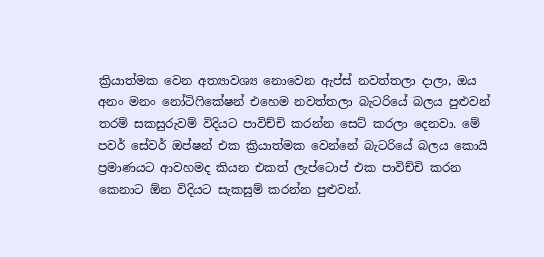ක්‍රියාත්මක වෙන අත්‍යාවශ්‍ය නොවෙන ඇප්ස් නවත්තලා දාලා, ඔය අනං මනං නෝටිෆිකේෂන් එහෙම නවත්තලා බැටරියේ බලය පුළුවන් තරම් සකසුරුවම් විදියට පාවිච්චි කරන්න සෙට් කරලා දෙනවා. මේ පවර් සේවර් ඔප්ෂන් එක ක්‍රියාත්මක වෙන්නේ බැටරියේ බලය කොයි ප්‍රමාණයට ආවහමද කියන එකත් ලැප්ටොප් එක පාවිච්චි කරන කෙනාට ඕන විදියට සැකසුම් කරන්න පුළුවන්.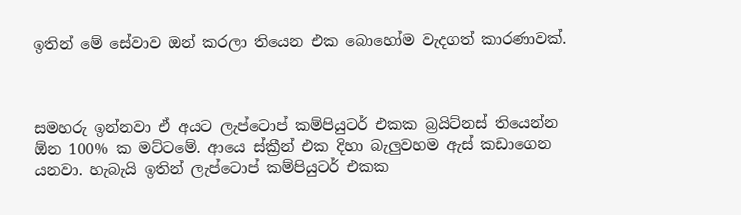ඉතින් මේ සේවාව ඔන් කරලා තියෙන එක බොහෝම වැදගත් කාරණාවක්.



සමහරු ඉන්නවා ඒ අයට ලැප්ටොප් කම්පියුටර් එකක බ්‍රයිට්නස් තියෙන්න ඕන 100% ක මට්ටමේ. ආයෙ ස්ක්‍රීන් එක දිහා බැලුවහම ඇස් කඩාගෙන යනවා. හැබැයි ඉතින් ලැප්ටොප් කම්පියුටර් එකක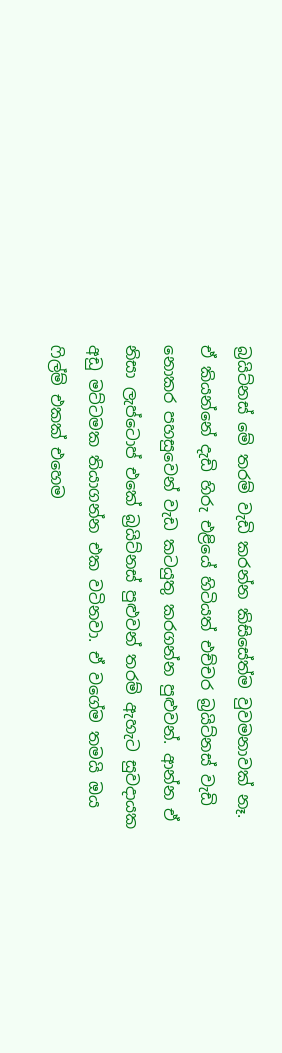බ්‍රයිට්නස් මේ තරම් වැඩි කරන්න කිසිසේත්ම වුවමනාවක් නෑ. ඒ කියන්නේ දැඩි හිරු එළියේ හිටියත් එච්චර බ්‍රයිට්නස් වැඩි නොකර පහසුවෙන් වැඩ කටයුතු කරගන්න පුළුවන්. ආන්න ඒ නිසා ලැප්ටොප් එකේ බ්‍රයිට්නස් පුළුවන් තරම් ඇහැට සුවදායක අඩු මට්ටමක තියාගන්න එක වටිනවා. ඒ වගේම තමයි ඔය ෆිල්ම් එකක් එහෙම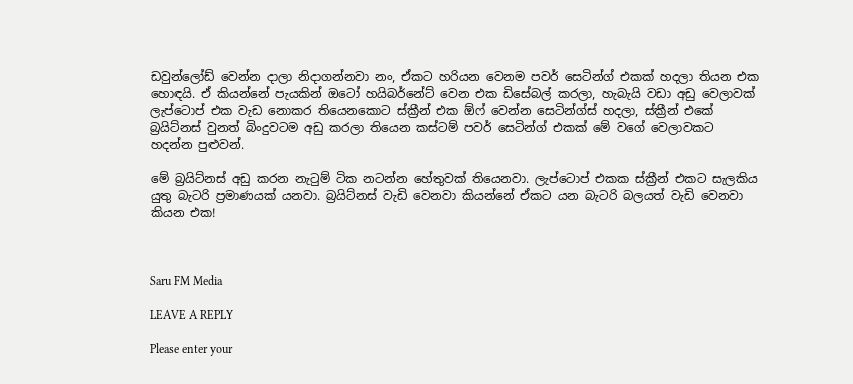ඩවුන්ලෝඩ් වෙන්න දාලා නිදාගන්නවා නං, ඒකට හරියන වෙනම පවර් සෙටින්ග් එකක් හදලා තියන එක හොඳයි. ඒ කියන්නේ පැයකින් ඔටෝ හයිබර්නේට් වෙන එක ඩිසේබල් කරලා, හැබැයි වඩා අඩු වෙලාවක් ලැප්ටොප් එක වැඩ නොකර තියෙනකොට ස්ක්‍රීන් එක ඕෆ් වෙන්න සෙටින්ග්ස් හදලා, ස්ක්‍රීන් එකේ බ්‍රයිට්නස් වුනත් බිංදුවටම අඩු කරලා තියෙන කස්ටම් පවර් සෙටින්ග් එකක් මේ වගේ වෙලාවකට හදන්න පුළුවන්.

මේ බ්‍රයිට්නස් අඩු කරන නැටුම් ටික නටන්න හේතුවක් තියෙනවා. ලැප්ටොප් එකක ස්ක්‍රීන් එකට සැලකිය යුතු බැටරි ප්‍රමාණයක් යනවා. බ්‍රයිට්නස් වැඩි වෙනවා කියන්නේ ඒකට යන බැටරි බලයත් වැඩි වෙනවා කියන එක!



Saru FM Media

LEAVE A REPLY

Please enter your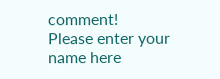comment!
Please enter your name here